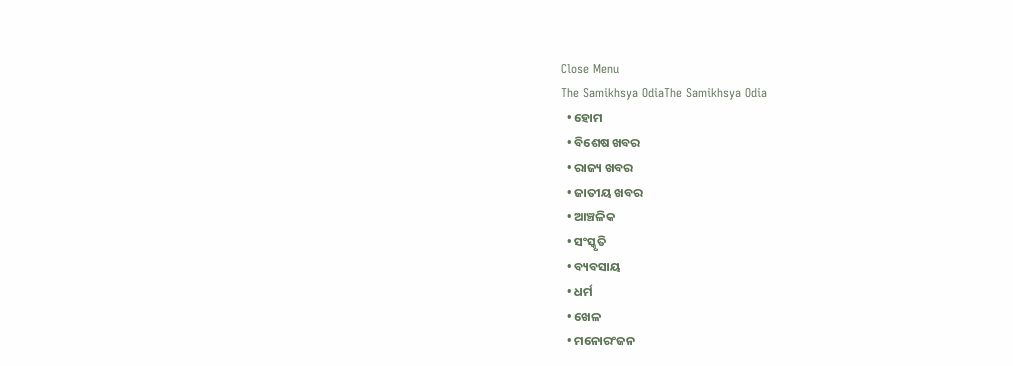Close Menu
The Samikhsya OdiaThe Samikhsya Odia
  • ହୋମ
  • ବିଶେଷ ଖବର
  • ରାଜ୍ୟ ଖବର
  • ଜାତୀୟ ଖବର
  • ଆଞ୍ଚଳିକ
  • ସଂସ୍କୃତି
  • ବ୍ୟବସାୟ
  • ଧର୍ମ
  • ଖେଳ
  • ମନୋରଂଜନ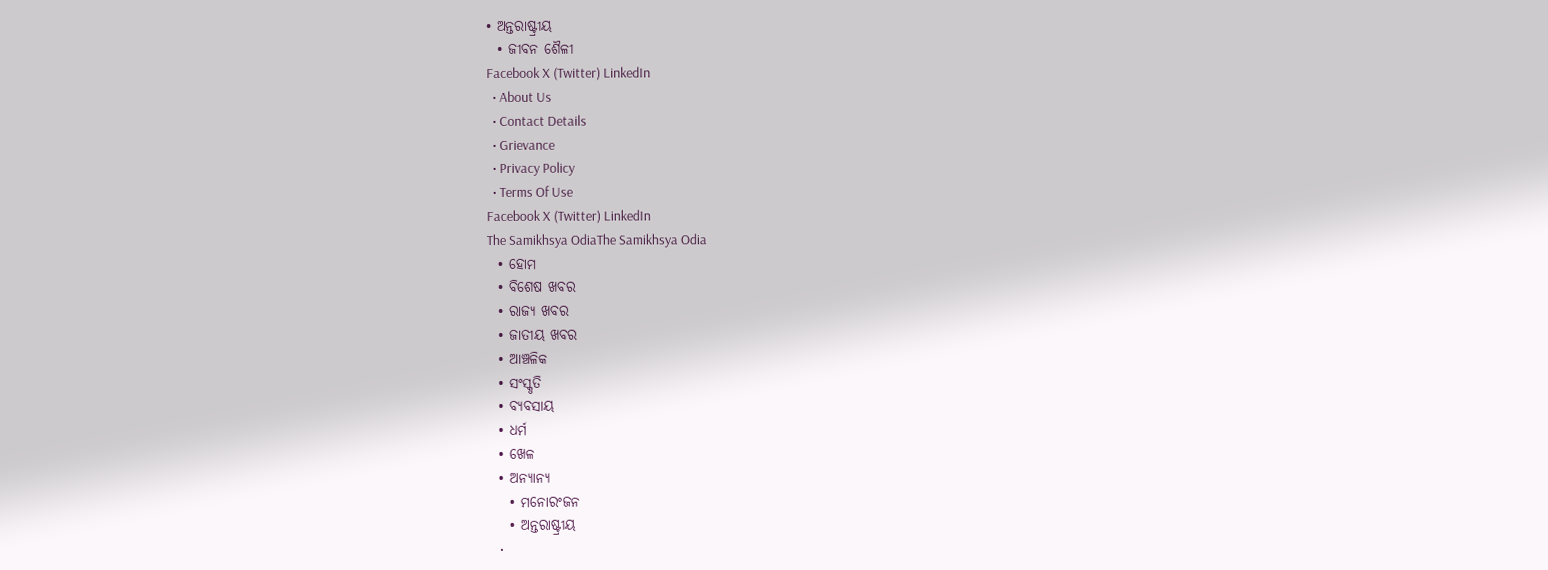• ଅନ୍ତରାଷ୍ଟ୍ରୀୟ
  • ଜୀବନ ଶୈଳୀ
Facebook X (Twitter) LinkedIn
  • About Us
  • Contact Details
  • Grievance
  • Privacy Policy
  • Terms Of Use
Facebook X (Twitter) LinkedIn
The Samikhsya OdiaThe Samikhsya Odia
  • ହୋମ
  • ବିଶେଷ ଖବର
  • ରାଜ୍ୟ ଖବର
  • ଜାତୀୟ ଖବର
  • ଆଞ୍ଚଳିକ
  • ସଂସ୍କୃତି
  • ବ୍ୟବସାୟ
  • ଧର୍ମ
  • ଖେଳ
  • ଅନ୍ୟାନ୍ୟ
    • ମନୋରଂଜନ
    • ଅନ୍ତରାଷ୍ଟ୍ରୀୟ
    •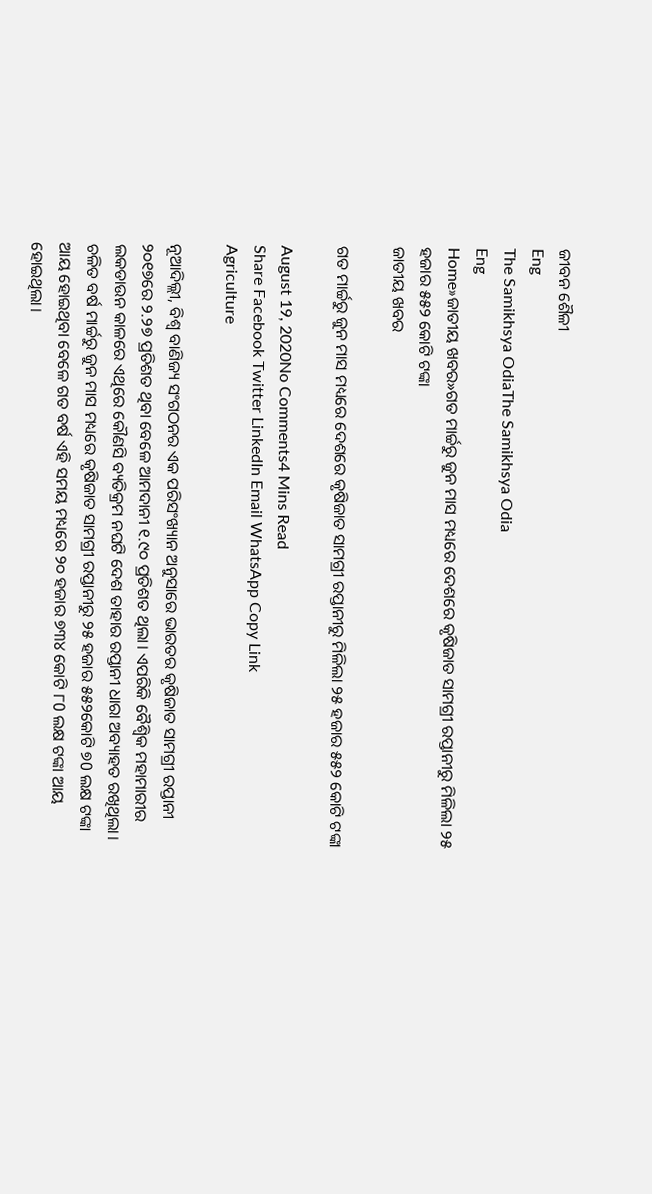ଜୀବନ ଶୈଳୀ
Eng
The Samikhsya OdiaThe Samikhsya Odia
Eng
Home»ଜାତୀୟ ଖବର»ଗତ ମାର୍ଚ୍ଚରୁ ଜୁନ ମାସ ମଧ୍ୟରେ ଦେଶରେ କୃଷିଜାତ ସାମଗ୍ରୀ ରପ୍ତାନୀରୁ ମିଳିଲା ୨୫ ହଜାର ୫୫୨ କୋଟି ଟଙ୍କା
ଜାତୀୟ ଖବର

ଗତ ମାର୍ଚ୍ଚରୁ ଜୁନ ମାସ ମଧ୍ୟରେ ଦେଶରେ କୃଷିଜାତ ସାମଗ୍ରୀ ରପ୍ତାନୀରୁ ମିଳିଲା ୨୫ ହଜାର ୫୫୨ କୋଟି ଟଙ୍କା

August 19, 2020No Comments4 Mins Read
Share Facebook Twitter LinkedIn Email WhatsApp Copy Link
Agriculture

ନୂଆଦିଲ୍ଲୀ, ବିଶ୍ଵ ବାଣିଜ୍ୟ ସଂଗଠନର ଏକ ପରିସଂଖ୍ୟାନ ଅନୁସାରେ ଭାରତର କୃଷିଜାତ ସାମଗ୍ରୀ ରପ୍ତାନୀ ୨୦୧୭ରେ ୨.୨୭ ପ୍ରତିଶତ ଥିବା ବେଳେ ଆମଦାନୀ ୧.୯୦ ପ୍ରତିଶତ ଥିଲା। ଏପରିକି ବୈଶ୍ଵିକ ମହାମାରୀର ଲକଡାଉନ କାଳରେ ଏଥିରେ କୌଣସି ବ୍ୟତିକ୍ରମ ନଘଟି ଦେଶ ତାହାର ରପ୍ତାନୀ ଧାରା ଅବ୍ୟାହତ ରଖିଥିଲା। ଚଳିତ ବର୍ଷ ମାର୍ଚ୍ଚରୁ ଜୁନ ମାସ ମଧ୍ୟରେ କୃଷିଜାତ ସାମଗ୍ରୀ ରପ୍ତାନୀରୁ ୨୫ ହଜାର ୫୫୨କୋଟି ୭0 ଲକ୍ଷ ଟଙ୍କା ଆୟ ହୋଇଥିବା ବେଳେ ଗତ ବର୍ଷ ଏହି ସମୟ ମଧ୍ୟରେ ୨୦ ହଜାର ୭୩୪ କୋଟି ୮0 ଲକ୍ଷ ଟଙ୍କା ଆୟ ହୋଇଥିଲା।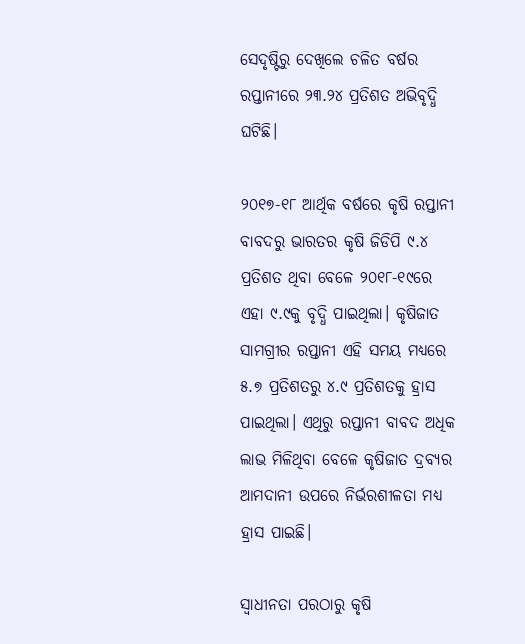ସେଦୃଷ୍ଟିରୁ ଦେଖିଲେ ଚଳିତ ବର୍ଷର ରପ୍ତାନୀରେ ୨୩.୨୪ ପ୍ରତିଶତ ଅଭିବୃଦ୍ଧି ଘଟିଛି।

୨୦୧୭-୧୮ ଆର୍ଥିକ ବର୍ଷରେ କୃଷି ରପ୍ତାନୀ ବାବଦରୁ ଭାରତର କୃଷି ଜିଡିପି ୯.୪ ପ୍ରତିଶତ ଥିବା ବେଳେ ୨୦୧୮-୧୯ରେ ଏହା ୯.୯କୁ ବୃଦ୍ଧି ପାଇଥିଲା। କୃଷିଜାତ ସାମଗ୍ରୀର ରପ୍ତାନୀ ଏହି ସମୟ ମଧ୍ୟରେ ୫.୭ ପ୍ରତିଶତରୁ ୪.୯ ପ୍ରତିଶତକୁ ହ୍ରାସ ପାଇଥିଲା। ଏଥିରୁ ରପ୍ତାନୀ ବାବଦ ଅଧିକ ଲାଭ ମିଳିଥିବା ବେଳେ କୃଷିଜାତ ଦ୍ରବ୍ୟର ଆମଦାନୀ ଉପରେ ନିର୍ଭରଶୀଳତା ମଧ୍ୟ ହ୍ରାସ ପାଇଛି।

ସ୍ଵାଧୀନତା ପରଠାରୁ କୃଷି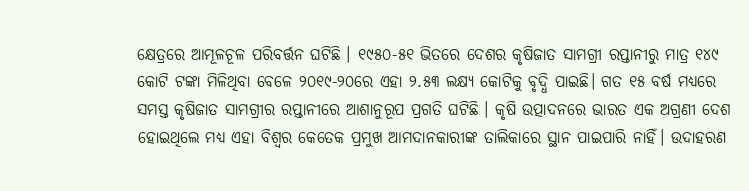କ୍ଷେତ୍ରରେ ଆମୂଳଚୂଳ ପରିବର୍ତ୍ତନ ଘଟିଛି । ୧୯୫୦-୫୧ ଭିତରେ ଦେଶର କୃଷିଜାତ ସାମଗ୍ରୀ ରପ୍ତାନୀରୁ ମାତ୍ର ୧୪୯ କୋଟି ଟଙ୍କା ମିଳିଥିବା ବେଳେ ୨୦୧୯-୨୦ରେ ଏହା ୨.୫୩ ଲକ୍ଷ୍ୟ କୋଟିକୁ ବୃଦ୍ଧି ପାଇଛି। ଗତ ୧୫ ବର୍ଷ ମଧ୍ୟରେ ସମସ୍ତ କୃଷିଜାତ ସାମଗ୍ରୀର ରପ୍ତାନୀରେ ଆଶାନୁରୂପ ପ୍ରଗତି ଘଟିଛି । କୃଷି ଉତ୍ପାଦନରେ ଭାରତ ଏକ ଅଗ୍ରଣୀ ଦେଶ ହୋଇଥିଲେ ମଧ୍ୟ ଏହା ବିଶ୍ଵର କେତେକ ପ୍ରମୁଖ ଆମଦାନକାରୀଙ୍କ ତାଲିକାରେ ସ୍ଥାନ ପାଇପାରି ନାହିଁ। ଉଦାହରଣ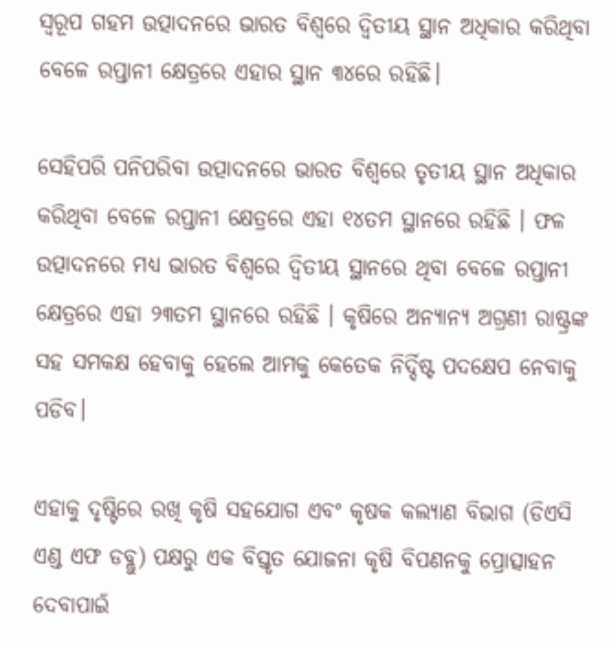ସ୍ୱରୂପ ଗହମ ଉତ୍ପାଦନରେ ଭାରତ ବିଶ୍ଵରେ ଦ୍ଵିତୀୟ ସ୍ଥାନ ଅଧିକାର କରିଥିବା ବେଳେ ରପ୍ତାନୀ କ୍ଷେତ୍ରରେ ଏହାର ସ୍ଥାନ ୩୪ରେ ରହିଛି।

ସେହିପରି ପନିପରିବା ଉତ୍ପାଦନରେ ଭାରତ ବିଶ୍ଵରେ ତୃତୀୟ ସ୍ଥାନ ଅଧିକାର କରିଥିବା ବେଳେ ରପ୍ତାନୀ କ୍ଷେତ୍ରରେ ଏହା ୧୪ତମ ସ୍ଥାନରେ ରହିଛି । ଫଳ ଉତ୍ପାଦନରେ ମଧ୍ୟ ଭାରତ ବିଶ୍ଵରେ ଦ୍ଵିତୀୟ ସ୍ଥାନରେ ଥିବା ବେଳେ ରପ୍ତାନୀ କ୍ଷେତ୍ରରେ ଏହା ୨୩ତମ ସ୍ଥାନରେ ରହିଛି । କୃଷିରେ ଅନ୍ୟାନ୍ୟ ଅଗ୍ରଣୀ ରାଷ୍ଟ୍ରଙ୍କ ସହ ସମକକ୍ଷ ହେବାକୁ ହେଲେ ଆମକୁ କେତେକ ନିର୍ଦ୍ଦିଷ୍ଟ ପଦକ୍ଷେପ ନେବାକୁ ପଡିବ।

ଏହାକୁ ଦୃଷ୍ଟିରେ ରଖି କୃଷି ସହଯୋଗ ଏବଂ କୃଷକ କଲ୍ୟାଣ ବିଭାଗ (ଡିଏସି ଏଣ୍ଡ ଏଫ ଡବ୍ଲୁ) ପକ୍ଷରୁ ଏକ ବିସ୍ତୃତ ଯୋଜନା କୃଷି ବିପଣନକୁ ପ୍ରୋତ୍ସାହନ ଦେବାପାଇଁ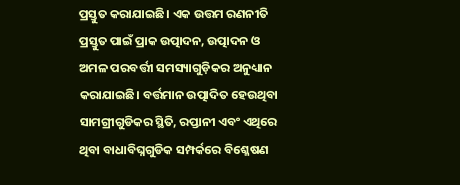ପ୍ରସ୍ତୁତ କରାଯାଇଛି। ଏକ ଉତ୍ତମ ରଣନୀତି ପ୍ରସ୍ତୁତ ପାଇଁ ପ୍ରାକ ଉତ୍ପାଦନ, ଉତ୍ପାଦନ ଓ ଅମଳ ପରବର୍ତ୍ତୀ ସମସ୍ୟାଗୁଡ଼ିକର ଅନୁଧ୍ୟାନ କରାଯାଇଛି। ବର୍ତ୍ତମାନ ଉତ୍ପାଦିତ ହେଉଥିବା ସାମଗ୍ରୀଗୁଡିକର ସ୍ଥିତି, ରପ୍ତାନୀ ଏବଂ ଏଥିରେ ଥିବା ବାଧାବିଘ୍ନଗୁଡିକ ସମ୍ପର୍କରେ ବିଶ୍ଳେଷଣ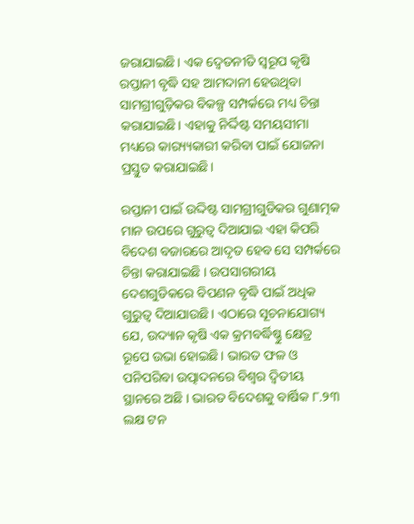ଜରାଯାଇଛି। ଏକ ଦ୍ଵେତନୀତି ସ୍ୱରୂପ କୃଷି ରପ୍ତାନୀ ବୃଦ୍ଧି ସହ ଆମଦାନୀ ହେଉଥିବା ସାମଗ୍ରୀଗୁଡ଼ିକର ବିକଳ୍ପ ସମ୍ପର୍କରେ ମଧ୍ୟ ଚିନ୍ତା କରାଯାଇଛି। ଏହାକୁ ନିର୍ଦ୍ଦିଷ୍ଟ ସମୟସୀମା ମଧ୍ୟରେ କାର‌୍ୟ୍ୟକାରୀ କରିବା ପାଇଁ ଯୋଜନା ପ୍ରସ୍ତୁତ କରାଯାଇଛି।

ରପ୍ତାନୀ ପାଇଁ ଉଦ୍ଦିଷ୍ଟ ସାମଗ୍ରୀଗୁଡିକର ଗୁଣାତ୍ମକ ମାନ ଉପରେ ଗୁରୁତ୍ଵ ଦିଆଯାଇ ଏହା କିପରି ବିଦେଶ ବଜାରରେ ଆଦୃତ ହେବ ସେ ସମ୍ପର୍କରେ ଚିନ୍ତା କରାଯାଇଛି । ଉପସାଗରୀୟ ଦେଶଗୁଡିକରେ ବିପଣନ ବୃଦ୍ଧି ପାଇଁ ଅଧିକ ଗୁରୁତ୍ଵ ଦିଆଯାଉଛି। ଏଠାରେ ସୂଚନାଯୋଗ୍ୟ ଯେ, ଉଦ୍ୟାନ କୃଷି ଏକ କ୍ରମବର୍ଦ୍ଧିଷ୍ଣୁ କ୍ଷେତ୍ର ରୂପେ ଉଭା ହୋଇଛି। ଭାରତ ଫଳ ଓ ପନିପରିବା ଉତ୍ପାଦନରେ ବିଶ୍ଵର ଦ୍ଵିତୀୟ ସ୍ଥାନରେ ଅଛି । ଭାରତ ବିଦେଶକୁ ବାର୍ଷିକ ୮.୨୩ ଲକ୍ଷ ଟନ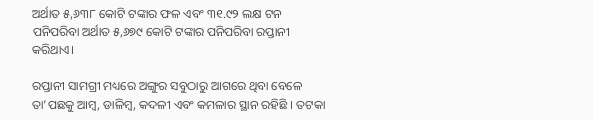ଅର୍ଥାତ ୫,୬୩୮ କୋଟି ଟଙ୍କାର ଫଳ ଏବଂ ୩୧.୯୨ ଲକ୍ଷ ଟନ ପନିପରିବା ଅର୍ଥାତ ୫,୬୭୯ କୋଟି ଟଙ୍କାର ପନିପରିବା ରପ୍ତାନୀ କରିଥାଏ।

ରପ୍ତାନୀ ସାମଗ୍ରୀ ମଧ୍ୟରେ ଅଙ୍ଗୁର ସବୁଠାରୁ ଆଗରେ ଥିବା ବେଳେ ତା’ପଛକୁ ଆମ୍ବ, ଡାଳିମ୍ବ, କଦଳୀ ଏବଂ କମଳାର ସ୍ଥାନ ରହିଛି । ତଟକା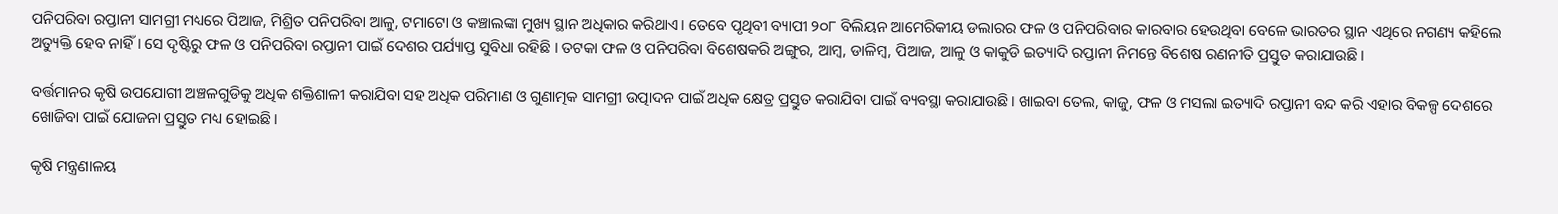ପନିପରିବା ରପ୍ତାନୀ ସାମଗ୍ରୀ ମଧ୍ୟରେ ପିଆଜ, ମିଶ୍ରିତ ପନିପରିବା ଆଳୁ, ଟମାଟୋ ଓ କଞ୍ଚାଲଙ୍କା ମୁଖ୍ୟ ସ୍ଥାନ ଅଧିକାର କରିଥାଏ। ତେବେ ପୃଥିବୀ ବ୍ୟାପୀ ୨୦୮ ବିଲିୟନ ଆମେରିକୀୟ ଡଲାରର ଫଳ ଓ ପନିପରିବାର କାରବାର ହେଉଥିବା ବେଳେ ଭାରତର ସ୍ଥାନ ଏଥିରେ ନଗଣ୍ୟ କହିଲେ ଅତ୍ୟୁକ୍ତି ହେବ ନାହିଁ। ସେ ଦୃଷ୍ଟିରୁ ଫଳ ଓ ପନିପରିବା ରପ୍ତାନୀ ପାଇଁ ଦେଶର ପର୍ଯ୍ୟାପ୍ତ ସୁବିଧା ରହିଛି । ତଟକା ଫଳ ଓ ପନିପରିବା ବିଶେଷକରି ଅଙ୍ଗୁର, ଆମ୍ବ, ଡାଳିମ୍ବ, ପିଆଜ, ଆଳୁ ଓ କାକୁଡି ଇତ୍ୟାଦି ରପ୍ତାନୀ ନିମନ୍ତେ ବିଶେଷ ରଣନୀତି ପ୍ରସ୍ତୁତ କରାଯାଉଛି।

ବର୍ତ୍ତମାନର କୃଷି ଉପଯୋଗୀ ଅଞ୍ଚଳଗୁଡିକୁ ଅଧିକ ଶକ୍ତିଶାଳୀ କରାଯିବା ସହ ଅଧିକ ପରିମାଣ ଓ ଗୁଣାତ୍ମକ ସାମଗ୍ରୀ ଉତ୍ପାଦନ ପାଇଁ ଅଧିକ କ୍ଷେତ୍ର ପ୍ରସ୍ତୁତ କରାଯିବା ପାଇଁ ବ୍ୟବସ୍ଥା କରାଯାଉଛି। ଖାଇବା ତେଲ, କାଜୁ, ଫଳ ଓ ମସଲା ଇତ୍ୟାଦି ରପ୍ତାନୀ ବନ୍ଦ କରି ଏହାର ବିକଳ୍ପ ଦେଶରେ ଖୋଜିବା ପାଇଁ ଯୋଜନା ପ୍ରସ୍ତୁତ ମଧ୍ୟ ହୋଇଛି।

କୃଷି ମନ୍ତ୍ରଣାଳୟ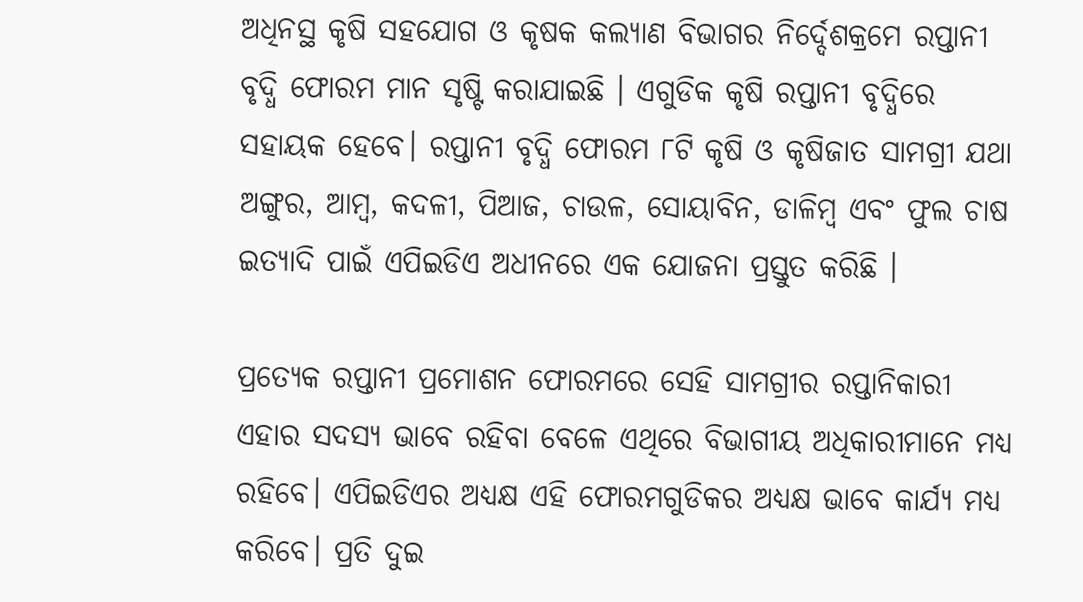ଅଧିନସ୍ଥ କୃଷି ସହଯୋଗ ଓ କୃଷକ କଲ୍ୟାଣ ବିଭାଗର ନିର୍ଦ୍ଦେଶକ୍ରମେ ରପ୍ତାନୀ ବୃଦ୍ଧି ଫୋରମ ମାନ ସୃଷ୍ଟି କରାଯାଇଛି । ଏଗୁଡିକ କୃଷି ରପ୍ତାନୀ ବୃଦ୍ଧିରେ ସହାୟକ ହେବେ। ରପ୍ତାନୀ ବୃଦ୍ଧି ଫୋରମ ୮ଟି କୃଷି ଓ କୃଷିଜାତ ସାମଗ୍ରୀ ଯଥା ଅଙ୍ଗୁର, ଆମ୍ବ, କଦଳୀ, ପିଆଜ, ଚାଉଳ, ସୋୟାବିନ, ଡାଳିମ୍ବ ଏବଂ ଫୁଲ ଚାଷ ଇତ୍ୟାଦି ପାଇଁ ଏପିଇଡିଏ ଅଧୀନରେ ଏକ ଯୋଜନା ପ୍ରସ୍ତୁତ କରିଛି ।

ପ୍ରତ୍ୟେକ ରପ୍ତାନୀ ପ୍ରମୋଶନ ଫୋରମରେ ସେହି ସାମଗ୍ରୀର ରପ୍ତାନିକାରୀ ଏହାର ସଦସ୍ୟ ଭାବେ ରହିବା ବେଳେ ଏଥିରେ ବିଭାଗୀୟ ଅଧିକାରୀମାନେ ମଧ୍ୟ ରହିବେ। ଏପିଇଡିଏର ଅଧ୍ୟକ୍ଷ ଏହି ଫୋରମଗୁଡିକର ଅଧ୍ୟକ୍ଷ ଭାବେ କାର୍ଯ୍ୟ ମଧ୍ୟ କରିବେ। ପ୍ରତି ଦୁଇ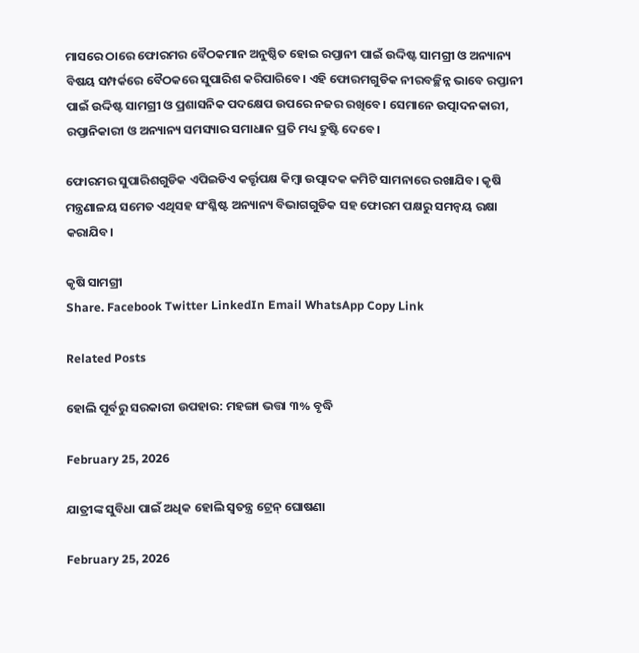ମାସରେ ଠାରେ ଫୋରମର ବୈଠକମାନ ଅନୁଷ୍ଠିତ ହୋଇ ରପ୍ତାନୀ ପାଇଁ ଉଦ୍ଦିଷ୍ଟ ସାମଗ୍ରୀ ଓ ଅନ୍ୟାନ୍ୟ ବିଷୟ ସମ୍ପର୍କରେ ବୈଠକରେ ସୁପାରିଶ କରିପାରିବେ। ଏହି ଫୋରମଗୁଡିକ ନୀରବଚ୍ଛିନ୍ନ ଭାବେ ରପ୍ତାନୀ ପାଇଁ ଉଦ୍ଦିଷ୍ଟ ସାମଗ୍ରୀ ଓ ପ୍ରଶାସନିକ ପଦକ୍ଷେପ ଉପରେ ନଜର ରଖିବେ। ସେମାନେ ଉତ୍ପାଦନକାରୀ, ରପ୍ତାନିକାରୀ ଓ ଅନ୍ୟାନ୍ୟ ସମସ୍ୟାର ସମାଧାନ ପ୍ରତି ମଧ୍ୟ ଦ୍ରୁଷ୍ଟି ଦେବେ।

ଫୋରମର ସୁପାରିଶଗୁଡିକ ଏପିଇଡିଏ କର୍ତ୍ତୃପକ୍ଷ କିମ୍ବା ଉତ୍ପାଦକ କମିଟି ସାମନାରେ ରଖାଯିବ। କୃଷି ମନ୍ତ୍ରଣାଳୟ ସମେତ ଏଥିସହ ସଂଶ୍ଳିଷ୍ଟ ଅନ୍ୟାନ୍ୟ ବିଭାଗଗୁଡିକ ସହ ଫୋରମ ପକ୍ଷରୁ ସମନ୍ଵୟ ରକ୍ଷା କରାଯିବ।

କୃଷି ସାମଗ୍ରୀ
Share. Facebook Twitter LinkedIn Email WhatsApp Copy Link

Related Posts

ହୋଲି ପୂର୍ବରୁ ସରକାରୀ ଉପହାର: ମହଙ୍ଗା ଭତ୍ତା ୩% ବୃଦ୍ଧି

February 25, 2026

ଯାତ୍ରୀଙ୍କ ସୁବିଧା ପାଇଁ ଅଧିକ ହୋଲି ସ୍ୱତନ୍ତ୍ର ଟ୍ରେନ୍ ଘୋଷଣା

February 25, 2026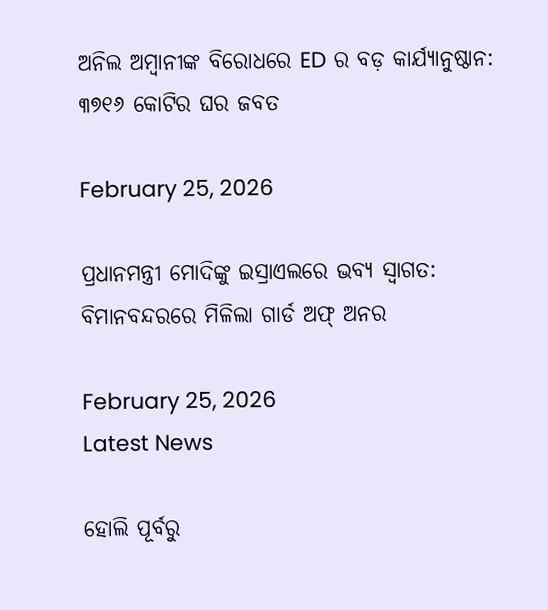ଅନିଲ ଅମ୍ବାନୀଙ୍କ ବିରୋଧରେ ED ର ବଡ଼ କାର୍ଯ୍ୟାନୁଷ୍ଠାନ: ୩୭୧୬ କୋଟିର ଘର ଜବତ

February 25, 2026

ପ୍ରଧାନମନ୍ତ୍ରୀ ମୋଦିଙ୍କୁ ଇସ୍ରାଏଲରେ ଭବ୍ୟ ସ୍ୱାଗତ: ବିମାନବନ୍ଦରରେ ମିଳିଲା ଗାର୍ଡ ଅଫ୍ ଅନର

February 25, 2026
Latest News

ହୋଲି ପୂର୍ବରୁ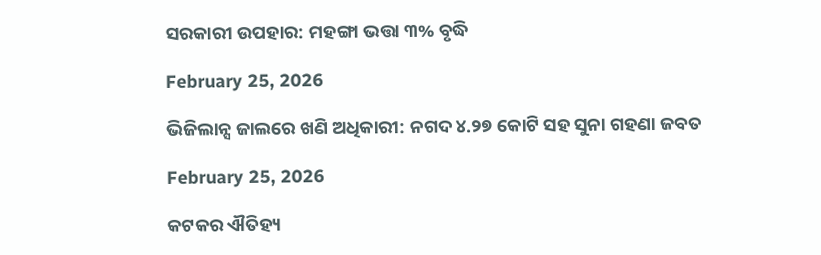ସରକାରୀ ଉପହାର: ମହଙ୍ଗା ଭତ୍ତା ୩% ବୃଦ୍ଧି

February 25, 2026

ଭିଜିଲାନ୍ସ ଜାଲରେ ଖଣି ଅଧିକାରୀ: ନଗଦ ୪.୨୭ କୋଟି ସହ ସୁନା ଗହଣା ଜବତ

February 25, 2026

କଟକର ଐତିହ୍ୟ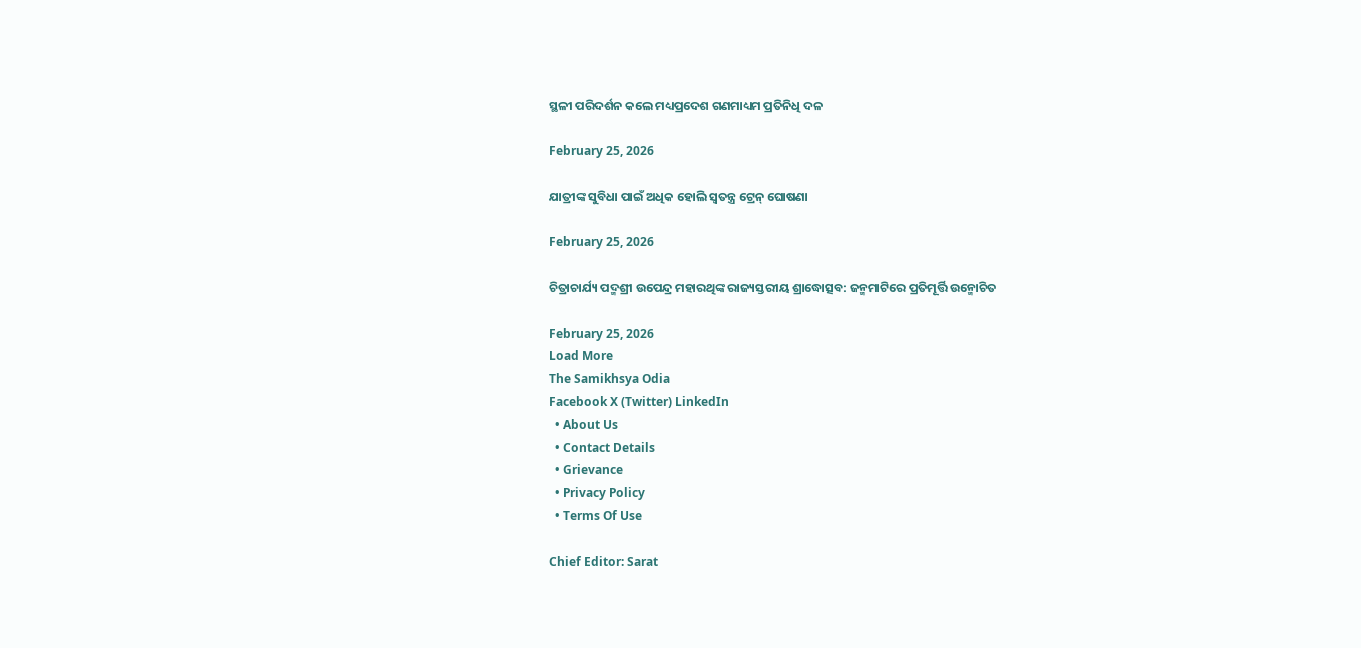ସ୍ଥଳୀ ପରିଦର୍ଶନ କଲେ ମଧ୍ୟପ୍ରଦେଶ ଗଣମାଧ୍ୟମ ପ୍ରତିନିଧି ଦଳ

February 25, 2026

ଯାତ୍ରୀଙ୍କ ସୁବିଧା ପାଇଁ ଅଧିକ ହୋଲି ସ୍ୱତନ୍ତ୍ର ଟ୍ରେନ୍ ଘୋଷଣା

February 25, 2026

ଚିତ୍ରାଚାର୍ଯ୍ୟ ପଦ୍ମଶ୍ରୀ ଉପେନ୍ଦ୍ର ମହାରଥିଙ୍କ ରାଜ୍ୟସ୍ତରୀୟ ଶ୍ରାଦ୍ଧୋତ୍ସବ: ଜନ୍ମମାଟିରେ ପ୍ରତିମୂର୍ତ୍ତି ଉନ୍ମୋଚିତ

February 25, 2026
Load More
The Samikhsya Odia
Facebook X (Twitter) LinkedIn
  • About Us
  • Contact Details
  • Grievance
  • Privacy Policy
  • Terms Of Use

Chief Editor: Sarat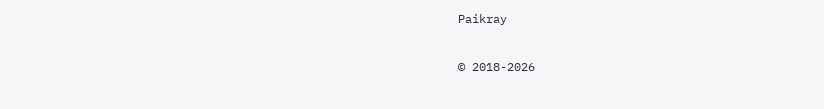Paikray

© 2018-2026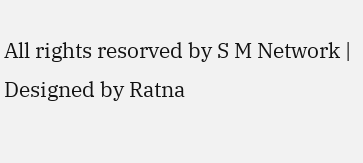All rights resorved by S M Network | Designed by Ratna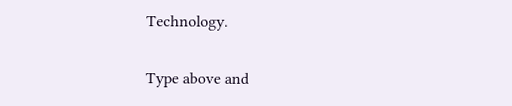Technology.

Type above and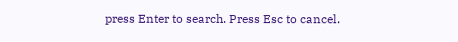press Enter to search. Press Esc to cancel.